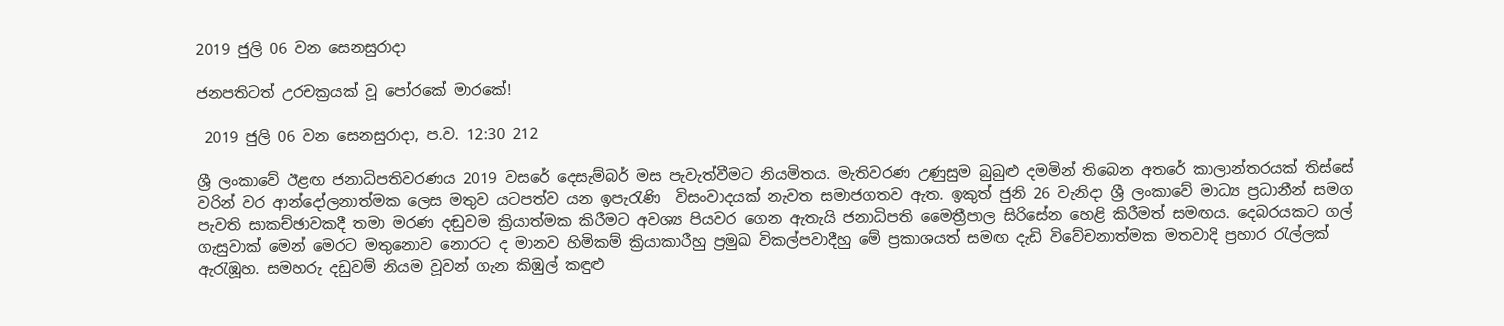2019 ජුලි 06 වන සෙනසුරාදා

ජනපතිටත් උරචක්‍රයක් වූ පෝරකේ මාරකේ!

 2019 ජුලි 06 වන සෙනසුරාදා, ප.ව. 12:30 212

ශ්‍රී ලංකාවේ ඊළඟ ජනාධිපතිවරණය 2019 වසරේ දෙසැම්බර් මස පැවැත්වීමට නියමිතය. මැතිවරණ උණුසුම බුබුළු දමමින් තිබෙන අතරේ කාලාන්තරයක් තිස්සේ වරින් වර ආන්දෝලනාත්මක ලෙස මතුව යටපත්ව යන ඉපැරැණි  විසංවාදයක් නැවත සමාජගතව ඇත. ඉකුත් ජුනි 26 වැනිදා ශ්‍රී ලංකාවේ මාධ්‍ය ප්‍රධානීන් සමග පැවති සාකච්ඡාවකදී තමා මරණ දඬුවම ක්‍රියාත්මක කිරීමට අවශ්‍ය පියවර ගෙන ඇතැයි ජනාධිපති මෛත්‍රීපාල සිරිසේන හෙළි කිරීමත් සමඟය. දෙබරයකට ගල් ගැසුවාක් මෙන් මෙරට මතුනොව නොරට ද මානව හිමිකම් ක්‍රියාකාරීහු ප්‍රමුඛ විකල්පවාදීහු මේ ප්‍රකාශයත් සමඟ දැඩි විවේචනාත්මක මතවාදි ප්‍රහාර රැල්ලක් ඇරැඹූහ. සමහරු දඩුවම් නියම වූවන් ගැන කිඹුල් කඳුළු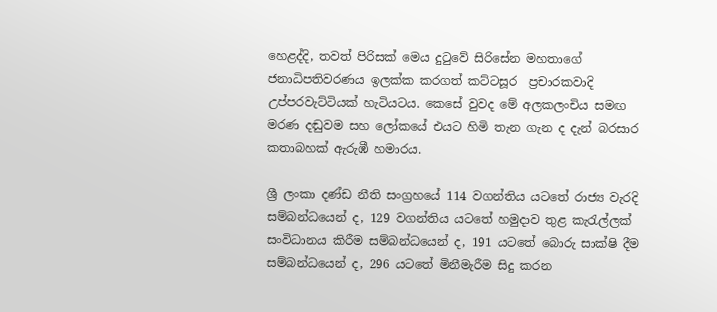හෙළද්දි, තවත් පිරිසක් මෙය දුටුවේ සිරිසේන මහතාගේ ජනාධිපතිවරණය ඉලක්ක කරගත් කට්ටසූර  ප්‍රචාරකවාදි උප්පරවැට්ටියක් හැටියටය. කෙසේ වුවද මේ අලකලංචිය සමඟ මරණ දඬුවම සහ ලෝකයේ එයට හිමි තැන ගැන ද දැන් බරසාර කතාබහක් ඇරුඹී හමාරය.

ශ්‍රී ලංකා දණ්ඩ නීති සංග්‍රහයේ 114 වගන්තිය යටතේ රාජ්‍ය වැරදි සම්බන්ධයෙන් ද, 129 වගන්තිය යටතේ හමුදාව තුළ කැරැල්ලක් සංවිධානය කිරීම සම්බන්ධයෙන් ද, 191 යටතේ බොරු සාක්ෂි දීම සම්බන්ධයෙන් ද, 296 යටතේ මිනීමැරීම සිදු කරන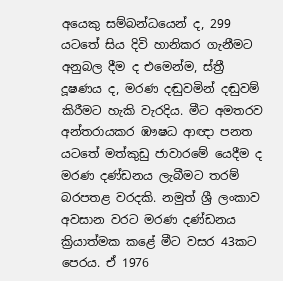අයෙකු සම්බන්ධයෙන් ද, 299 යටතේ සිය දිවි හානිකර ගැනීමට අනුබල දීම ද එමෙන්ම, ස්ත්‍රී දූෂණය ද, මරණ දඬුවමින් දඬුවම් කිරීමට හැකි වැරදිය. මීට අමතරව අන්තරායකර ඹෟෂධ ආඥා පනත යටතේ මත්කුඩු ජාවාරමේ යෙදීම ද මරණ දණ්ඩනය ලැබීමට තරම් බරපතළ වරදකි. නමුත් ශ්‍රී ලංකාව අවසාන වරට මරණ දණ්ඩනය ක්‍රියාත්මක කළේ මීට වසර 43කට පෙරය. ඒ 1976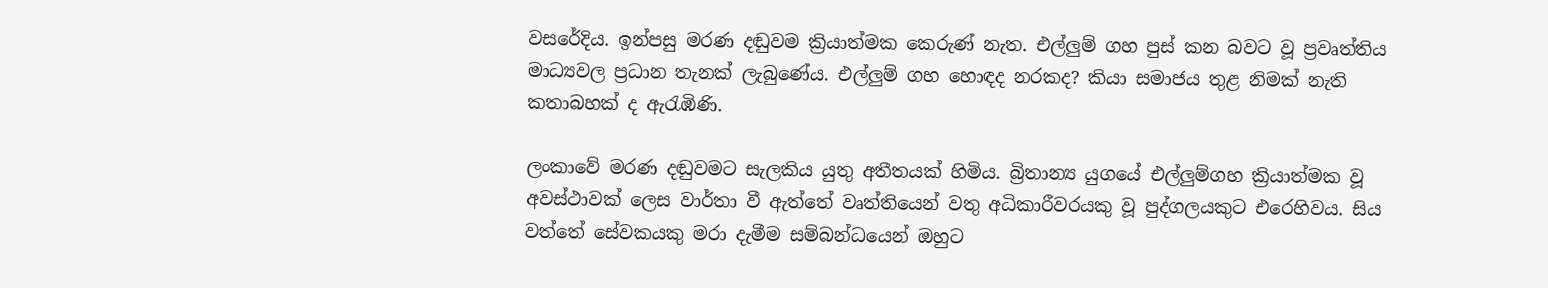වසරේදිය. ඉන්පසු මරණ දඬුවම ක්‍රියාත්මක කෙරුණ් නැත. එල්ලුම් ගහ පුස් කන බවට වූ ප්‍රවෘත්තිය මාධ්‍යවල ප්‍රධාන තැනක් ලැබුණේය. එල්ලුම් ගහ හොඳද නරකද? කියා සමාජය තුළ නිමක් නැති කතාබහක් ද ඇරැඹිණි.

ලංකාවේ මරණ දඬුවමට සැලකිය යුතු අතීතයක් හිමිය. බ්‍රිතාන්‍ය යුගයේ එල්ලුම්ගහ ක්‍රියාත්මක වූ අවස්ථාවක් ලෙස වාර්තා වී ඇත්තේ වෘත්තියෙන් වතු අධිකාරීවරයකු වූ පුද්ගලයකුට එරෙහිවය. සිය වත්තේ ‍සේවකයකු මරා දැමීම සම්බන්ධයෙන් ඔහුට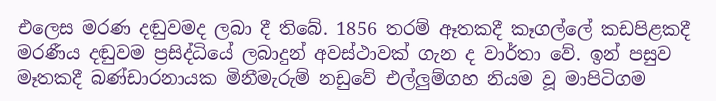එලෙස මරණ දඬුවමද ලබා දී තිබේ. 1856 තරම් ඈතකදී කෑගල්ලේ කඩපිළකදී මරණීය දඬුවම ප්‍රසිද්ධියේ ලබාදුන් අවස්ථාවක් ගැන ද වාර්තා වේ. ඉන් පසුව මෑතකදී බණ්ඩාරනායක මිනීමැරුම් නඩුවේ එල්ලුම්ගහ නියම වූ මාපිටිගම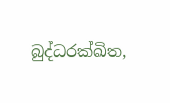බුද්ධරක්ඛිත,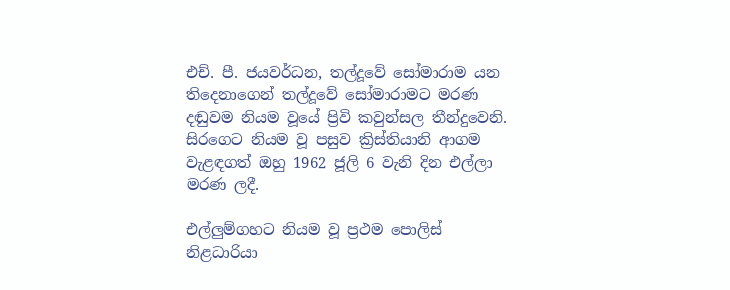එච්. පී. ජයවර්ධන, තල්දූවේ සෝමාරාම යන තිදෙනාගෙන් තල්දූවේ සෝමාරාමට මරණ දඬුවම නියම වූයේ ප්‍රිවි කවුන්සල තීන්දුවෙනි. සිරගෙට නියම වූ පසුව ක්‍රිස්තියානි ආගම වැළඳගත් ඔහු 1962 ජූලි 6 වැනි දින එල්ලා මරණ ලදී.

එල්ලුම්ගහට නියම වූ ප්‍රථම පොලිස් නිළධාරියා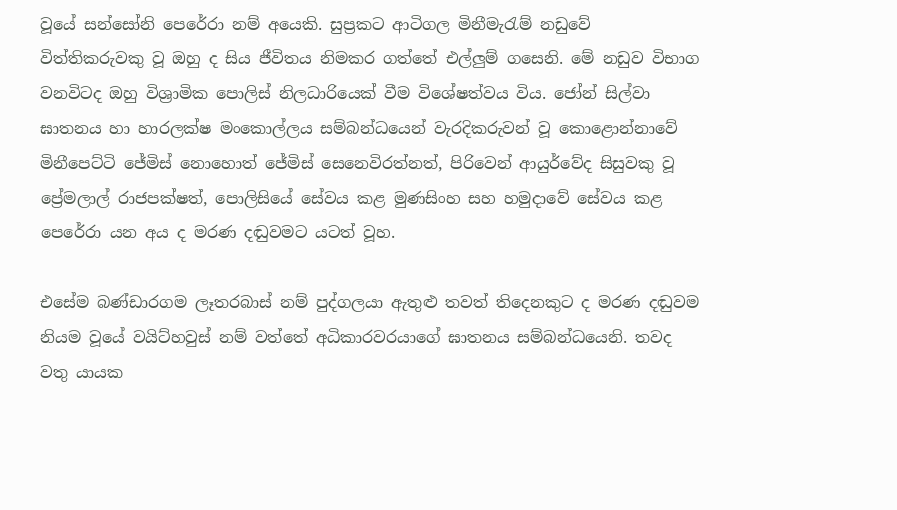වූයේ සන්සෝනි පෙරේරා නම් අයෙකි. සුප්‍රකට ආටිගල මිනීමැරැම් නඩුවේ විත්තිකරුවකු වූ ඔහු ද සිය ජීවිතය නිමකර ගත්තේ එල්ලුම් ගසෙනි. මේ නඩුව විභාග වනවිටද ඔහු විශ්‍රාමික පොලිස් නිලධාරියෙක් වීම විශේෂත්වය විය. ජෝන් සිල්වා ඝාතනය හා හාරලක්ෂ මංකොල්ලය සම්බන්ධයෙන් වැරදිකරුවන් වූ කොළොන්නාවේ මිනීපෙට්ටි ජේමිස් නොහොත් ජේමිස් සෙනෙවිරත්නත්, පිරිවෙන් ආයුර්වේද සිසුවකු වූ ප්‍රේමලාල් රාජපක්ෂත්, පොලිසියේ සේවය කළ මුණසිංහ සහ හමුදාවේ සේවය කළ පෙරේරා යන අය ද මරණ දඬුවමට යටත් වූහ.

එසේම බණ්ඩාරගම ලෑතරබාස් නම් පුද්ගලයා ඇතුළු තවත් තිදෙනකුට ද මරණ දඬුවම නියම වූයේ වයිට්හවුස් නම් වත්තේ අධිකාරවරයාගේ ඝාතනය සම්බන්ධයෙනි. තවද වතු යායක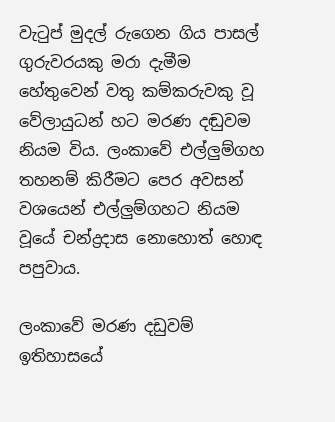වැටුප් මුදල් රුගෙන ගිය පාසල් ගුරුවරයකු මරා දැමීම හේතුවෙන් වතු කම්කරුවකු වූ වේලායුධන් හට මරණ දඬුවම නියම විය. ලංකාවේ එල්ලුම්ගහ තහනම් කිරීමට පෙර අවසන් වශයෙන් එල්ලුම්ගහට නියම වූයේ චන්ද්‍රදාස නොහොත් හොඳ පපුවාය.

ලංකාවේ මරණ දඩුවම් ඉතිහාසයේ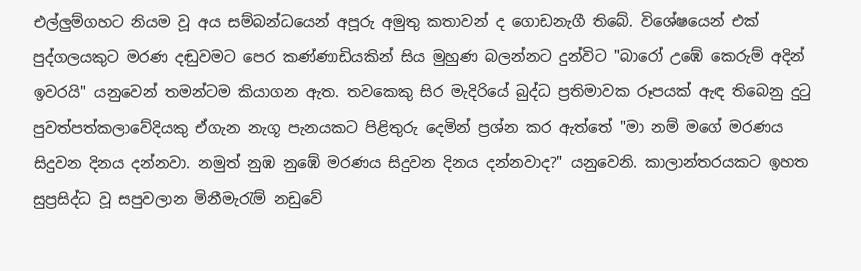එල්ලුම්ගහට නියම වූ අය සම්බන්ධයෙන් අපූරු අමුතු කතාවන් ද ගොඩනැගී තිබේ. විශේෂයෙන් එක් පුද්ගලයකුට මරණ දඬුවමට පෙර කණ්ණාඩියකින් සිය මුහුණ බලන්නට දුන්විට "බාරෝ උඹේ කෙරුම් අදින් ඉවරයි" යනුවෙන් තමන්ටම කියාගන ඇත. තවකෙකු සිර මැදිරියේ බුද්ධ ප්‍රතිමාවක රූපයක් ඇඳ තිබෙනු දුටු පුවත්පත්කලාවේදියකු ඒගැන නැගූ පැනයකට පිළිතුරු දෙමින් ප්‍රශ්න කර ඇත්තේ "මා නම් මගේ මරණය සිදුවන දිනය දන්නවා. නමුත් නුඹ නුඹේ මරණය සිදුවන දිනය දන්නවාද?" යනුවෙනි. කාලාන්තරයකට ඉහත සුප්‍රසිද්ධ වූ සපුවලාන මිනීමැරැම් නඩුවේ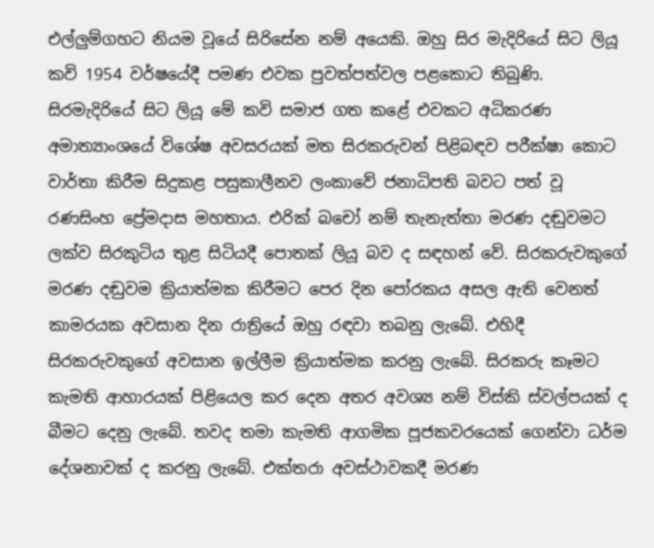එල්ලුම්ගහට නියම වූයේ සිරිසේන නම් අයෙකි. ඔහු සිර මැදිරියේ සිට ලියූ කවි 1954 වර්ෂයේදී පමණ එවක පුවත්පත්වල පළකොට තිබුණි. සිරමැදිරියේ සිට ලියූ මේ කවි සමාජ ගත කළේ එවකට අධිකරණ අමාත්‍යාංශයේ විශේෂ අවසරයක් මත සිරකරුවන් පිළිබඳව පරීක්ෂා කොට වාර්තා කිරීම සිදුකළ පසුකාලීනව ලංකාවේ ජනාධිපති බවට පත් වූ රණසිංහ ප්‍රේමදාස මහතාය. එරික් බචෝ නම් තැනැත්තා මරණ දඬුවමට ලක්ව සිරකුටිය තුළ සිටියදී පොතක් ලියූ බව ද සඳහන් වේ. සිරකරුවකුගේ මරණ දඬුවම ක්‍රියාත්මක කිරීමට පෙර දින පෝරකය අසල ඇති වෙනත් කාමරයක අවසාන දින රාත්‍රියේ ඔහු රඳවා තබනු ලැබේ. එහිදී සිරකරුවකුගේ අවසාන ඉල්ලීම ක්‍රියාත්මක කරනු ලැබේ. සිරකරු කෑමට කැමති ආහාරයක් පිළියෙල කර දෙන අතර අවශ්‍ය නම් විස්කි ස්වල්පයක් ද බීමට දෙනු ලැබේ. තවද තමා කැමති ආගමික පූජකවරයෙක් ගෙන්වා ධර්ම දේශනාවක් ද කරනු ලැබේ. එක්තරා අවස්ථාවකදී මරණ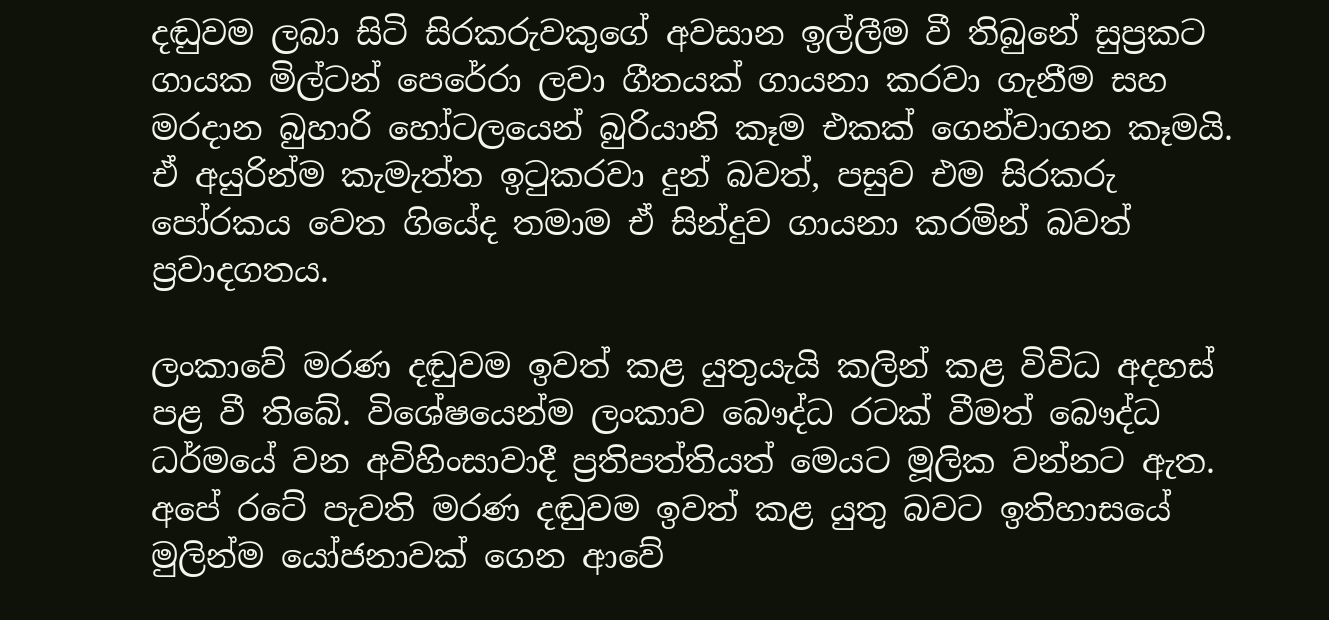දඬුවම ලබා සිටි සිරකරුවකුගේ අවසාන ඉල්ලීම වී තිබුනේ සුප්‍රකට ගායක මිල්ටන් පෙරේරා ලවා ගීතයක් ගායනා කරවා ගැනීම සහ  මරදාන බුහාරි හෝටලයෙන් බුරියානි කෑම එකක් ගෙන්වාගන කෑමයි. ඒ අයුරින්ම කැමැත්ත ඉටුකරවා දුන් බවත්, පසුව එම සිරකරු පෝරකය වෙත ගියේද තමාම ඒ සින්දුව ගායනා කරමින් බවත් ප්‍රවාදගතය.

ලංකාවේ මරණ දඬුවම ඉවත් කළ යුතුයැයි කලින් කළ විවිධ අදහස් පළ වී තිබේ. විශේෂයෙන්ම ලංකාව බෞද්ධ රටක් වීමත් බෞද්ධ ධර්මයේ වන අවිහිංසාවාදී ප්‍රතිපත්තියත් මෙයට මූලික වන්නට ඇත. අපේ රටේ පැවති මරණ දඬුවම ඉවත් කළ යුතු බවට ඉතිහාසයේ මුලින්ම යෝජනාවක් ගෙන ආවේ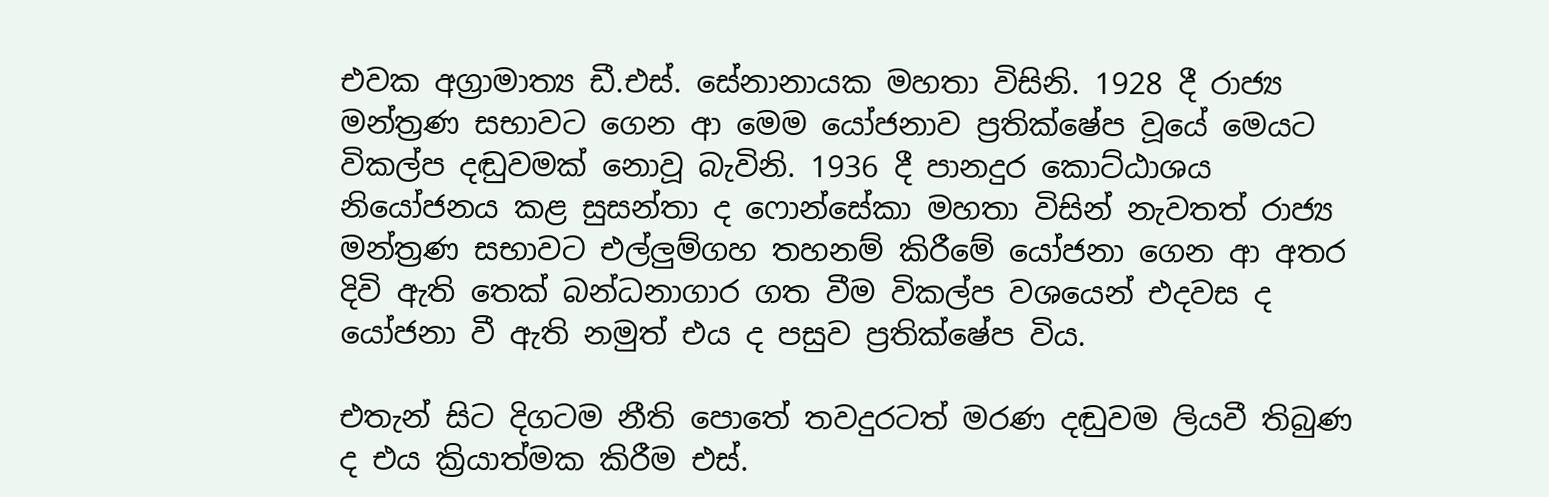එවක අග්‍රාමාත්‍ය ඩී.එස්. සේනානායක මහතා විසිනි. 1928 දී රාජ්‍ය මන්ත්‍රණ සභාවට ගෙන ආ මෙම යෝජනාව ප්‍රතික්ෂේප වූයේ මෙයට විකල්ප දඬුවමක් නොවූ බැවිනි. 1936 දී පානදුර කොට්ඨාශය නියෝජනය කළ සුසන්තා ද ෆොන්සේකා මහතා විසින් නැවතත් රාජ්‍ය මන්ත්‍රණ සභාවට එල්ලුම්ගහ තහනම් කිරීමේ යෝජනා ගෙන ආ අතර දිවි ඇති තෙක් බන්ධනාගාර ගත වීම විකල්ප වශයෙන් එදවස ද යෝජනා වී ඇති නමුත් එය ද පසුව ප්‍රතික්ෂේප විය.

එතැන් සිට දිගටම නීති පොතේ තවදුරටත් මරණ දඬුවම ලියවී තිබුණ ද එය ක්‍රියාත්මක කිරීම එස්.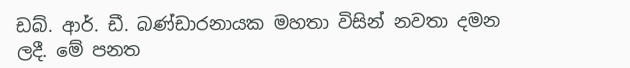ඩබ්. ආර්. ඩී. බණ්ඩාරනායක මහතා විසින් නවතා දමන ලදී. මේ පනත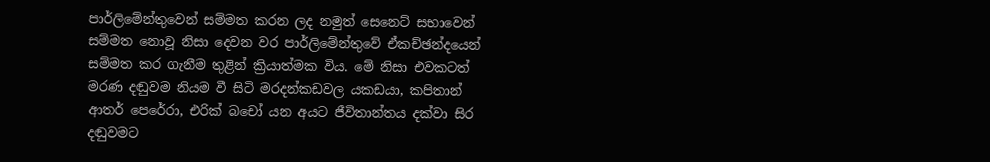පාර්ලිමේන්තුවෙන් සම්මත කරන ලද නමුත් සෙනෙට් සභාවෙන් සම්මත නොවූ නිසා දෙවන වර පාර්ලිමේන්තුවේ ඒකච්ඡන්දයෙන් සම්මත කර ගැනීම තුළින් ක්‍රියාත්මක විය. මේ නිසා එවකටත් මරණ දඬුවම නියම වී සිටි මරදන්කඩවල යකඩයා, කපිතාන් ආතර් පෙරේරා, එරික් බචෝ යන අයට ජීවිතාන්තය දක්වා සිර දඬුවමට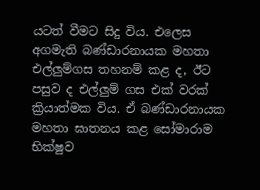යටත් වීමට සිදු විය. එලෙස අගමැති බණ්ඩාරනායක මහතා එල්ලුම්ගස තහනම් කළ ද, ඊට පසුව ද එල්ලුම් ගස එක් වරක් ක්‍රියාත්මක විය. ඒ බණ්ඩාරනායක මහතා ඝාතනය කළ සෝමාරාම භික්ෂුව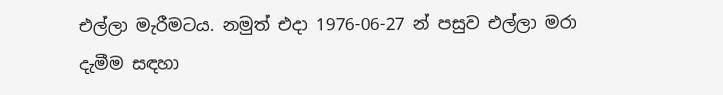එල්ලා මැරීමටය. නමුත් එදා 1976-06-27 න් පසුව එල්ලා මරා දැමීම සඳහා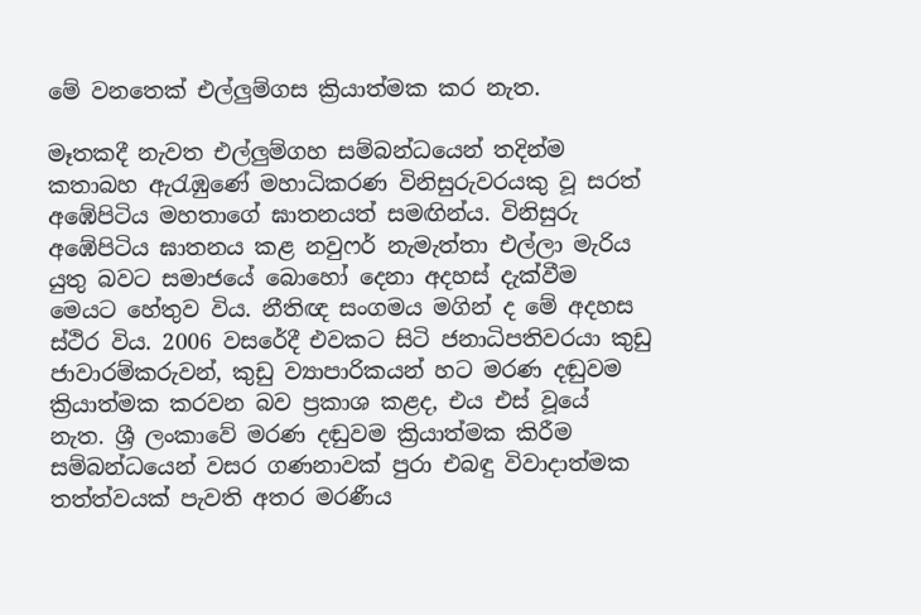මේ වනතෙක් එල්ලුම්ගස ක්‍රියාත්මක කර නැත.

මෑතකදී නැවත එල්ලුම්ගහ සම්බන්ධයෙන් තදින්ම කතාබහ ඇරැඹුණේ මහාධිකරණ විනිසුරුවරයකු වූ සරත් අඹේපිටිය මහතාගේ ඝාතනයත් සමඟින්ය. විනිසුරු අඹේපිටිය ඝාතනය කළ නවුෆර් නැමැත්තා එල්ලා මැරිය යුතු බවට සමාජයේ බොහෝ දෙනා අදහස් දැක්වීම මෙයට හේතුව විය. නීතිඥ සංගමය මගින් ද මේ අදහස ස්ථිර විය. 2006 වසරේදී එවකට සිටි ජනාධිපතිවරයා කුඩු ජා‍වාරම්කරුවන්, කුඩු ව්‍යාපාරිකයන් හට මරණ දඬුවම ක්‍රියාත්මක කරවන බව ප්‍රකාශ කළද, එය එස් වූයේ නැත. ශ්‍රී ලංකාවේ මරණ දඬුවම ක්‍රියාත්මක කිරීම සම්බන්ධයෙන් වසර ගණනාවක් පුරා එබඳු විවාදාත්මක තත්ත්වයක් පැවති අතර මරණීය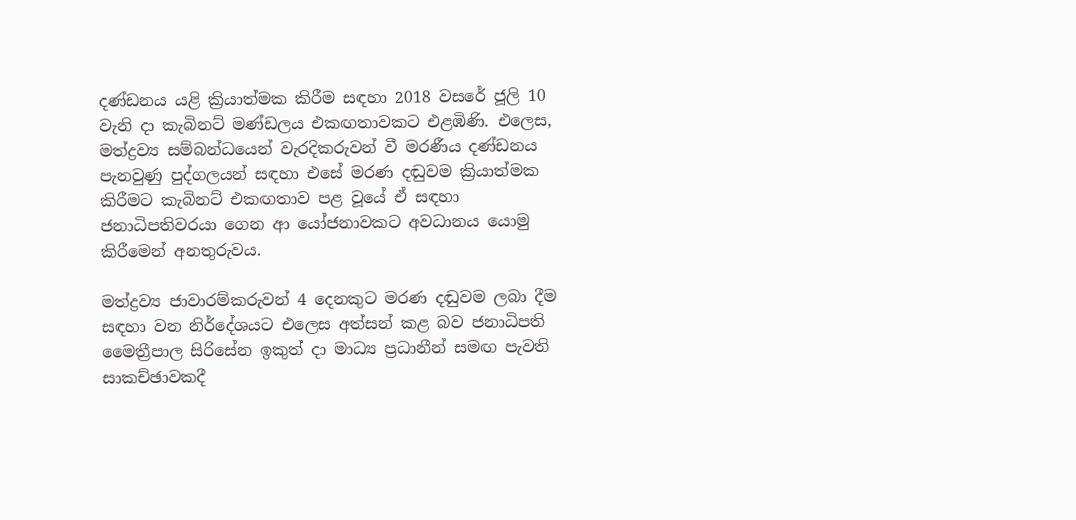දණ්ඩනය යළි ක්‍රියාත්මක කිරීම සඳහා 2018 වසරේ ජූලි 10 වැනි දා කැබිනට් මණ්ඩලය එකඟතාවකට එළඹිණි. එලෙස, මත්ද්‍රව්‍ය සම්බන්ධයෙන් වැරදිකරුවන් වී මරණීය දණ්ඩනය පැනවුණු පුද්ගලයන් සඳහා එසේ මරණ දඬුවම ක්‍රියාත්මක කිරීමට කැබිනට් එකඟතාව පළ වූයේ ඒ සඳහා ජනාධිපතිවරයා ගෙන ආ යෝජනාවකට අවධානය යොමු කිරීමෙන් අනතුරුවය.

මත්ද්‍රව්‍ය ජාවාරම්කරුවන් 4 දෙනකුට මරණ දඬුවම ලබා දීම සඳහා වන නිර්දේශයට එලෙස අත්සන් කළ බව ජනාධිපති මෛත්‍රීපාල සිරිසේන ඉකුත් දා මාධ්‍ය ප්‍රධානීන් සමඟ පැවති සාකච්ඡාවකදී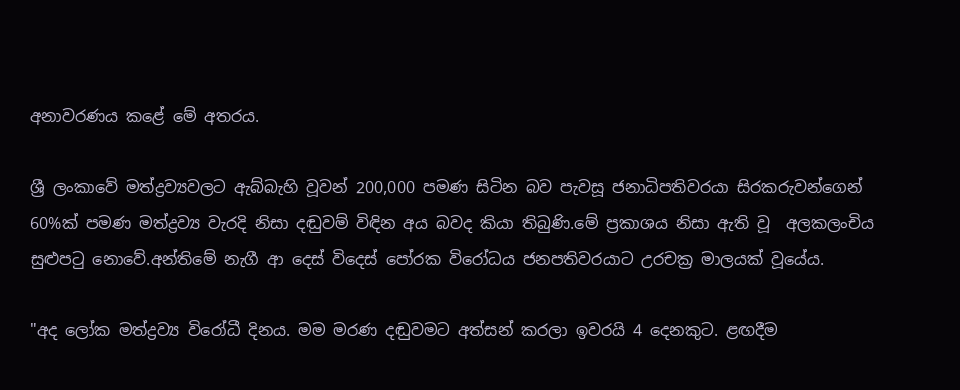අනාවරණය කළේ මේ අතරය.

ශ්‍රී ලංකාවේ මත්ද්‍රව්‍යවලට ඇබ්බැහි වූවන් 200,000 පමණ සිටින බව පැවසූ ජනාධිපතිවරයා සිරකරුවන්ගෙන් 60%ක් පමණ මත්ද්‍රව්‍ය වැරදි නිසා දඬුවම් විඳින අය බවද කියා තිබුණි.මේ ප්‍රකාශය නිසා ඇති වූ  අලකලංචිය සුළුපටු නොවේ.අන්තිමේ නැගී ආ දෙස් විදෙස් පෝරක විරෝධය ජනපතිවරයාට උරචක්‍ර මාලයක් වූයේය.

"අද ලෝක මත්ද්‍රව්‍ය විරෝධී දිනය. මම මරණ දඬුවමට අත්සන් කරලා ඉවරයි 4 දෙනකුට. ළඟදීම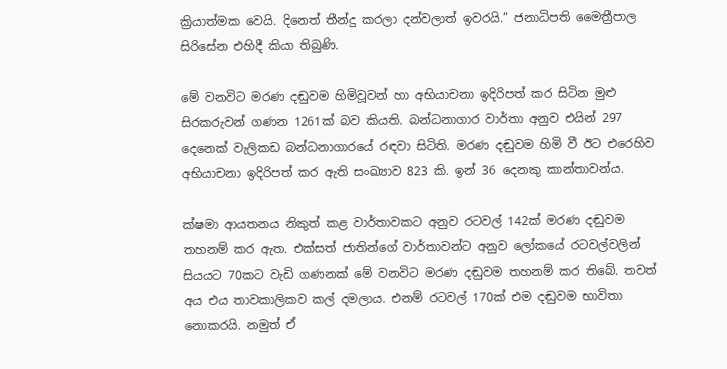ක්‍රියාත්මක වෙයි. දිනෙත් තීන්දු කරලා දන්වලාත් ඉවරයි.” ජනාධිපති මෛත්‍රීපාල සිරිසේන එහිදී කියා තිබුණි.

මේ වනවිට මරණ දඬුවම හිමිවූවන් හා අභියාචනා ඉදිරිපත් කර සිටින මුළු සිරකරුවන් ගණන 1261ක් බව කියති. බන්ධනාගාර වාර්තා අනුව එයින් 297 දෙනෙක් වැලිකඩ බන්ධනාගාරයේ රඳවා සිටිති. මරණ දඬුවම හිමි වී ඊට එරෙහිව අභියාචනා ඉදිරිපත් කර ඇති සංඛ්‍යාව 823 කි. ඉන් 36 දෙනකු කාන්තාවන්ය.

ක්ෂමා ආයතනය නිකුත් කළ වාර්තාවකට අනුව රටවල් 142ක් මරණ දඬුවම තහනම් කර ඇත. එක්සත් ජාතින්ගේ වාර්තාවන්ට අනුව ලෝකයේ රටවල්වලින් සියයට 70කට වැඩි ගණනක් මේ වනවිට මරණ දඬුවම තහනම් කර තිබේ. තවත් අය එය තාවකාලිකව කල් දමලාය. එනම් රටවල් 170ක් එම දඬුවම භාවිතා නොකරයි. නමුත් ඒ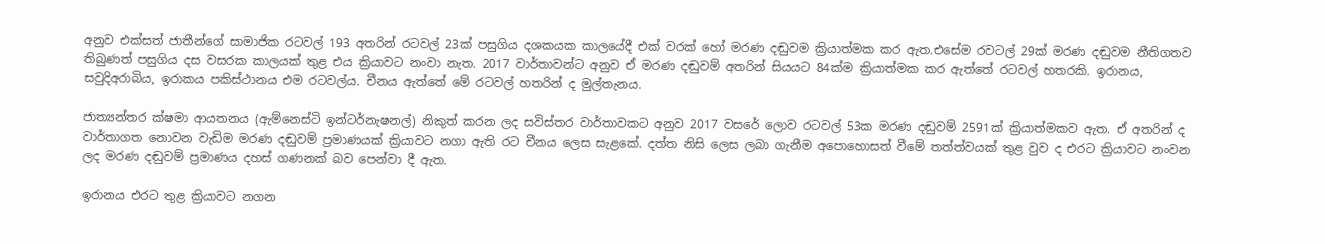අනුව එක්සත් ජාතීන්ගේ සාමාජික රටවල් 193 අතරින් රටවල් 23ක් පසුගිය දශකයක කාලයේදී එක් වරක් හෝ මරණ දඬුවම ක්‍රියාත්මක කර ඇත.එසේම රවටල් 29ක් මරණ දඬුවම නීතිගතව තිබුණත් පසුගිය දස වසරක කාලයක් තුළ එය ක්‍රියාවට නංවා නැත. 2017 වාර්තාවන්ට අනුව ඒ මරණ දඬුවම් අතරින් සියයට 84ක්ම ක්‍රියාත්මක කර ඇත්තේ රටවල් හතරකි. ඉරානය, සවුදිඅරාබිය, ඉරාකය පකිස්ථානය එම රටවල්ය. චීනය ඇත්තේ මේ රටවල් හතරින් ද මුල්තැනය.

ජාත්‍යන්තර ක්ෂමා ආයතනය (ඇම්නෙස්ටි ඉන්ටර්නැෂනල්) නිකුත් කරන ලද සවිස්තර වාර්තාවකට අනුව 2017 වසරේ ලොව රටවල් 53ක මරණ දඬුවම් 2591ක් ක්‍රියාත්මකව ඇත. ඒ අතරින් ද වාර්තාගත නොවන වැඩිම මරණ දඬුවම් ප්‍රමාණයක් ක්‍රියාවට නගා ඇති රට චීනය ලෙස සැළකේ. දත්ත නිසි ලෙස ලබා ගැනීම අපොහොසත් වීමේ තත්ත්වයක් තුළ වුව ද එරට ක්‍රියාවට නංවන ලද මරණ දඬුවම් ප්‍රමාණය දහස් ගණනක් බව පෙන්වා දී ඇත.

ඉරානය එරට තුළ ක්‍රියාවට නගන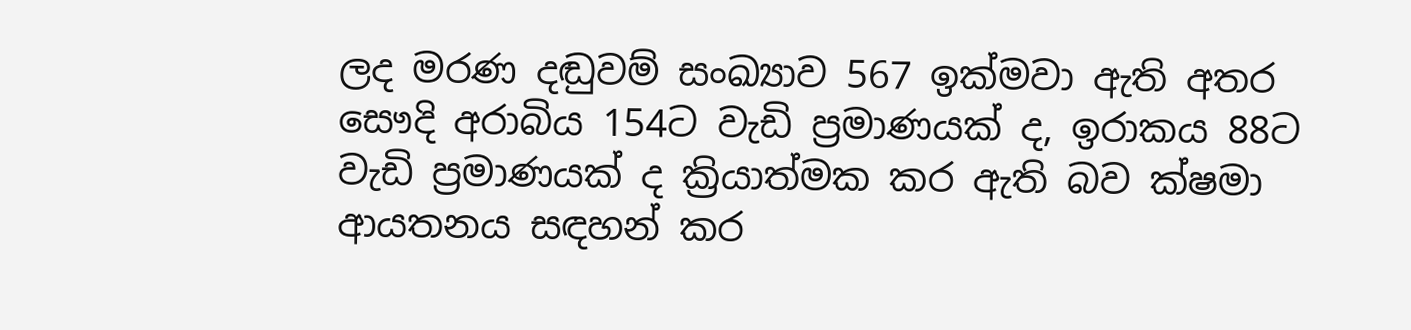ලද මරණ දඬුවම් සංඛ්‍යාව 567 ඉක්මවා ඇති අතර සෞදි අරාබිය 154ට වැඩි ප්‍රමාණයක් ද, ඉරාකය 88ට වැඩි ප්‍රමාණයක් ද ක්‍රියාත්මක කර ඇති බව ක්ෂමා ආයතනය සඳහන් කර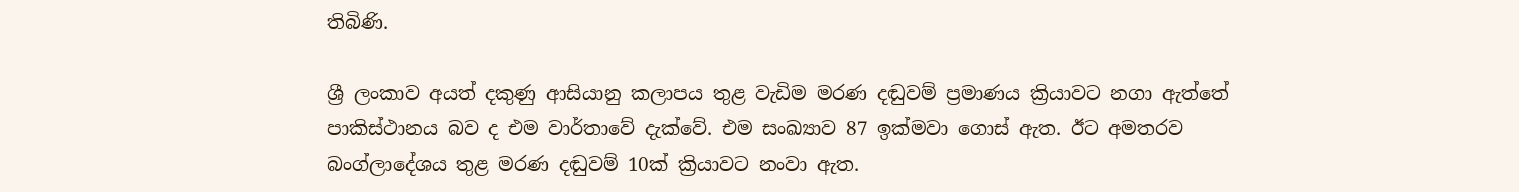තිබිණි.

ශ්‍රී ලංකාව අයත් දකුණු ආසියානු කලාපය තුළ වැඩිම මරණ දඬුවම් ප්‍රමාණය ක්‍රියාවට නගා ඇත්තේ පාකිස්ථානය බව ද එම වාර්තාවේ දැක්වේ. එම සංඛ්‍යාව 87 ඉක්මවා ගොස් ඇත. ඊට අමතරව බංග්ලාදේශය තුළ මරණ දඬුවම් 10ක් ක්‍රියාවට නංවා ඇත.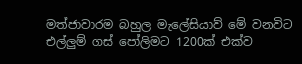මත්ජාවාරම බහුල මැලේසියාව් මේ වනවිට එල්ලුම් ගස් පෝලිමට 1200ක් එක්ව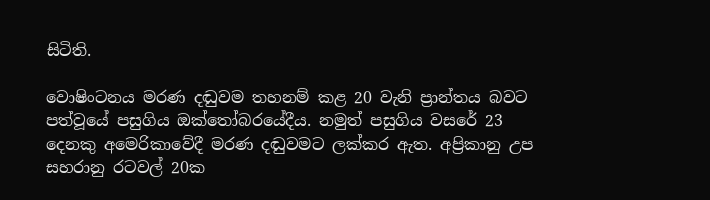සිටිති.

වොෂිංටනය මරණ දඬුවම තහනම් කළ 20 වැනි ප්‍රාන්තය බවට පත්වූයේ පසුගිය ඔක්තෝබරයේදීය. නමුත් පසුගිය වසරේ 23 දෙනකු අමෙරිකාවේදී මරණ දඬුවමට ලක්කර ඇත. අප්‍රිකානු උප සහරානු රටවල් 20ක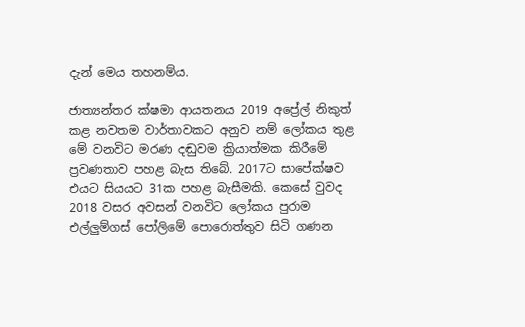දැන් මෙය තහනම්ය.

ජාත්‍යන්තර ක්ෂමා ආයතනය 2019 අප්‍රේල් නිකුත් කළ නවතම වාර්තාවකට අනුව නම් ලෝකය තුළ මේ වනවිට මරණ දඬුවම ක්‍රියාත්මක කිරීමේ ප්‍රවණතාව පහළ බැස තිබේ. 2017ට සාපේක්ෂව එයට සියයට 31ක පහළ බැසීමකි. කෙසේ වුවද 2018 වසර අවසන් වනවිට ලෝකය පුරාම එල්ලුම්ගස් පෝලිමේ පොරොත්තුව සිටි ගණන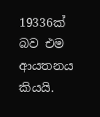19336ක් බව එම ආයතනය කියයි.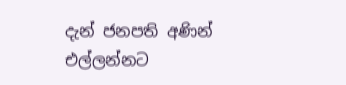දැන් ජනපති අණින් එල්ලන්නට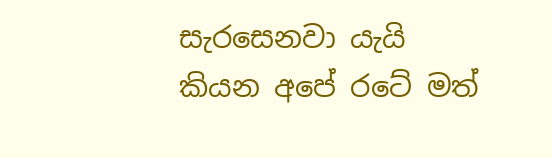සැරසෙනවා යැයි කියන අපේ රටේ මත්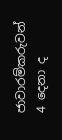ජාවාරම්කරුවන් 4 දෙනා ද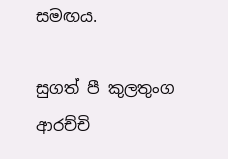සමඟය.

සුගත් පී කුලතුංග ආරච්චි